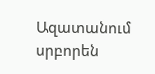Ազատանում սրբորեն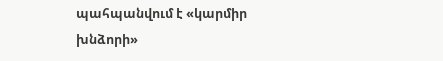պահպանվում է «կարմիր խնձորի»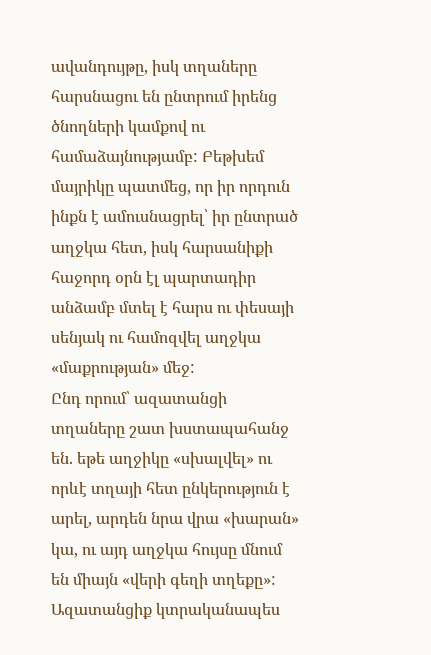ավանդույթը, իսկ տղաները հարսնացու են ընտրում իրենց ծնողների կամքով ու համաձայնությամբ: Բեթխեմ մայրիկը պատմեց, որ իր որդուն ինքն է ամուսնացրել՝ իր ընտրած աղջկա հետ, իսկ հարսանիքի հաջորդ օրն էլ պարտադիր անձամբ մտել է հարս ու փեսայի սենյակ ու համոզվել աղջկա «մաքրության» մեջ:
Ընդ որում՝ ազատանցի տղաները շատ խստապահանջ են. եթե աղջիկը «սխալվել» ու որևէ տղայի հետ ընկերություն է արել, արդեն նրա վրա «խարան» կա, ու այդ աղջկա հույսը մնում են միայն «վերի գեղի տղեքը»:
Ազատանցիք կտրականապես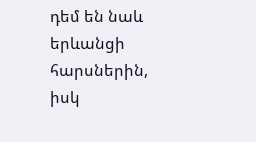դեմ են նաև երևանցի հարսներին, իսկ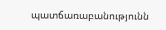պատճառաբանությունն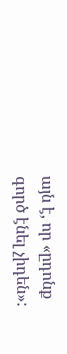այն է, որ «ըդոնք գործ էնել չիդեն»: